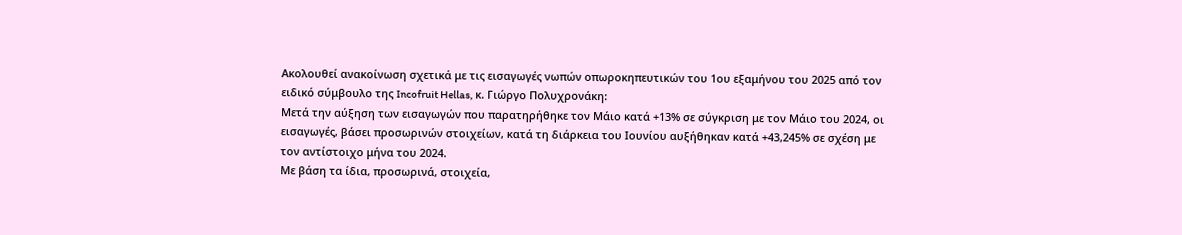Ακολουθεί ανακοίνωση σχετικά με τις εισαγωγές νωπών οπωροκηπευτικών του 1ου εξαμήνου του 2025 από τον ειδικό σύμβουλο της Incofruit Hellas, κ. Γιώργο Πολυχρονάκη:
Μετά την αύξηση των εισαγωγών που παρατηρήθηκε τον Μάιο κατά +13% σε σύγκριση με τον Μάιο του 2024, οι εισαγωγές, βάσει προσωρινών στοιχείων, κατά τη διάρκεια του Ιουνίου αυξήθηκαν κατά +43,245% σε σχέση με τον αντίστοιχο μήνα του 2024.
Με βάση τα ίδια, προσωρινά, στοιχεία,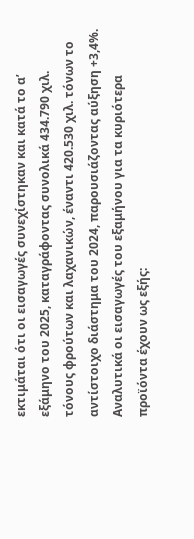εκτιμάται ότι οι εισαγωγές συνεχίστηκαν και κατά το α’ εξάμηνο του 2025, καταγράφοντας συνολικά 434.790 χιλ. τόνους φρούτων και λαχανικών, έναντι 420.530 χιλ. τόνων το αντίστοιχο διάστημα του 2024, παρουσιάζοντας αύξηση +3,4%.
Αναλυτικά οι εισαγωγές του εξαμήνου για τα κυριότερα προϊόντα έχουν ως εξής: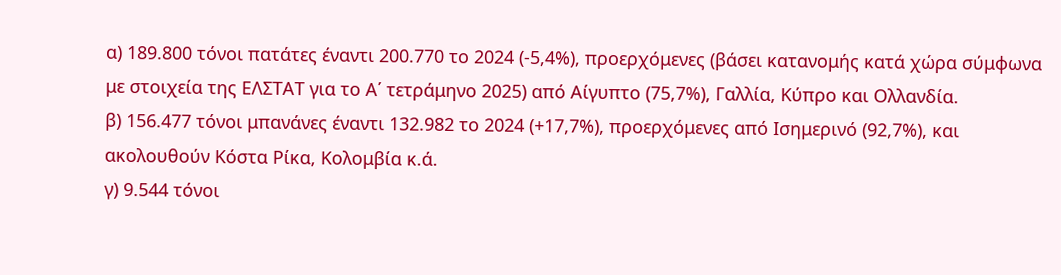α) 189.800 τόνοι πατάτες έναντι 200.770 το 2024 (-5,4%), προερχόμενες (βάσει κατανομής κατά χώρα σύμφωνα με στοιχεία της ΕΛΣΤΑΤ για το Α΄ τετράμηνο 2025) από Αίγυπτο (75,7%), Γαλλία, Κύπρο και Ολλανδία.
β) 156.477 τόνοι μπανάνες έναντι 132.982 το 2024 (+17,7%), προερχόμενες από Ισημερινό (92,7%), και ακολουθούν Κόστα Ρίκα, Κολομβία κ.ά.
γ) 9.544 τόνοι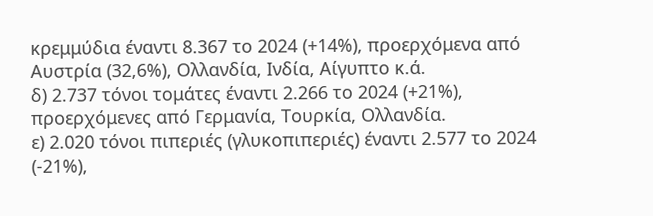κρεμμύδια έναντι 8.367 το 2024 (+14%), προερχόμενα από Αυστρία (32,6%), Ολλανδία, Ινδία, Αίγυπτο κ.ά.
δ) 2.737 τόνοι τομάτες έναντι 2.266 το 2024 (+21%), προερχόμενες από Γερμανία, Τουρκία, Ολλανδία.
ε) 2.020 τόνοι πιπεριές (γλυκοπιπεριές) έναντι 2.577 το 2024 (-21%),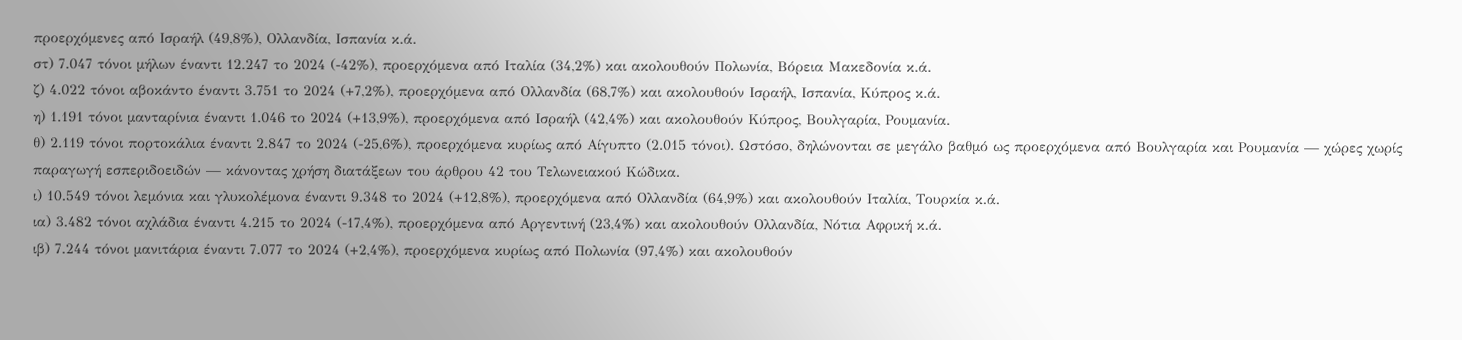προερχόμενες από Ισραήλ (49,8%), Ολλανδία, Ισπανία κ.ά.
στ) 7.047 τόνοι μήλων έναντι 12.247 το 2024 (-42%), προερχόμενα από Ιταλία (34,2%) και ακολουθούν Πολωνία, Βόρεια Μακεδονία κ.ά.
ζ) 4.022 τόνοι αβοκάντο έναντι 3.751 το 2024 (+7,2%), προερχόμενα από Ολλανδία (68,7%) και ακολουθούν Ισραήλ, Ισπανία, Κύπρος κ.ά.
η) 1.191 τόνοι μανταρίνια έναντι 1.046 το 2024 (+13,9%), προερχόμενα από Ισραήλ (42,4%) και ακολουθούν Κύπρος, Βουλγαρία, Ρουμανία.
θ) 2.119 τόνοι πορτοκάλια έναντι 2.847 το 2024 (-25,6%), προερχόμενα κυρίως από Αίγυπτο (2.015 τόνοι). Ωστόσο, δηλώνονται σε μεγάλο βαθμό ως προερχόμενα από Βουλγαρία και Ρουμανία — χώρες χωρίς παραγωγή εσπεριδοειδών — κάνοντας χρήση διατάξεων του άρθρου 42 του Τελωνειακού Κώδικα.
ι) 10.549 τόνοι λεμόνια και γλυκολέμονα έναντι 9.348 το 2024 (+12,8%), προερχόμενα από Ολλανδία (64,9%) και ακολουθούν Ιταλία, Τουρκία κ.ά.
ια) 3.482 τόνοι αχλάδια έναντι 4.215 το 2024 (-17,4%), προερχόμενα από Αργεντινή (23,4%) και ακολουθούν Ολλανδία, Νότια Αφρική κ.ά.
ιβ) 7.244 τόνοι μανιτάρια έναντι 7.077 το 2024 (+2,4%), προερχόμενα κυρίως από Πολωνία (97,4%) και ακολουθούν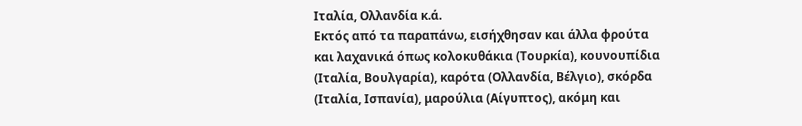Ιταλία, Ολλανδία κ.ά.
Εκτός από τα παραπάνω, εισήχθησαν και άλλα φρούτα και λαχανικά όπως κολοκυθάκια (Τουρκία), κουνουπίδια (Ιταλία, Βουλγαρία), καρότα (Ολλανδία, Βέλγιο), σκόρδα (Ιταλία, Ισπανία), μαρούλια (Αίγυπτος), ακόμη και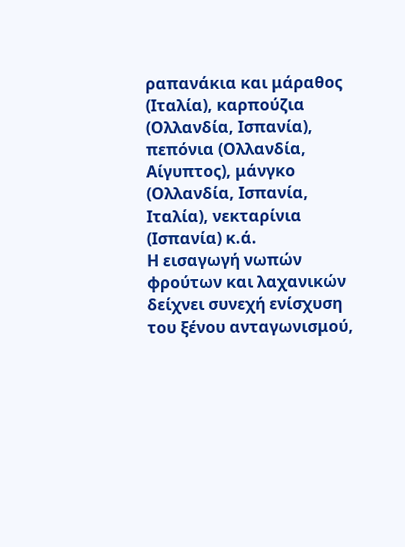ραπανάκια και μάραθος (Ιταλία), καρπούζια (Ολλανδία, Ισπανία), πεπόνια (Ολλανδία, Αίγυπτος), μάνγκο (Ολλανδία, Ισπανία, Ιταλία), νεκταρίνια (Ισπανία) κ.ά.
Η εισαγωγή νωπών φρούτων και λαχανικών δείχνει συνεχή ενίσχυση του ξένου ανταγωνισμού,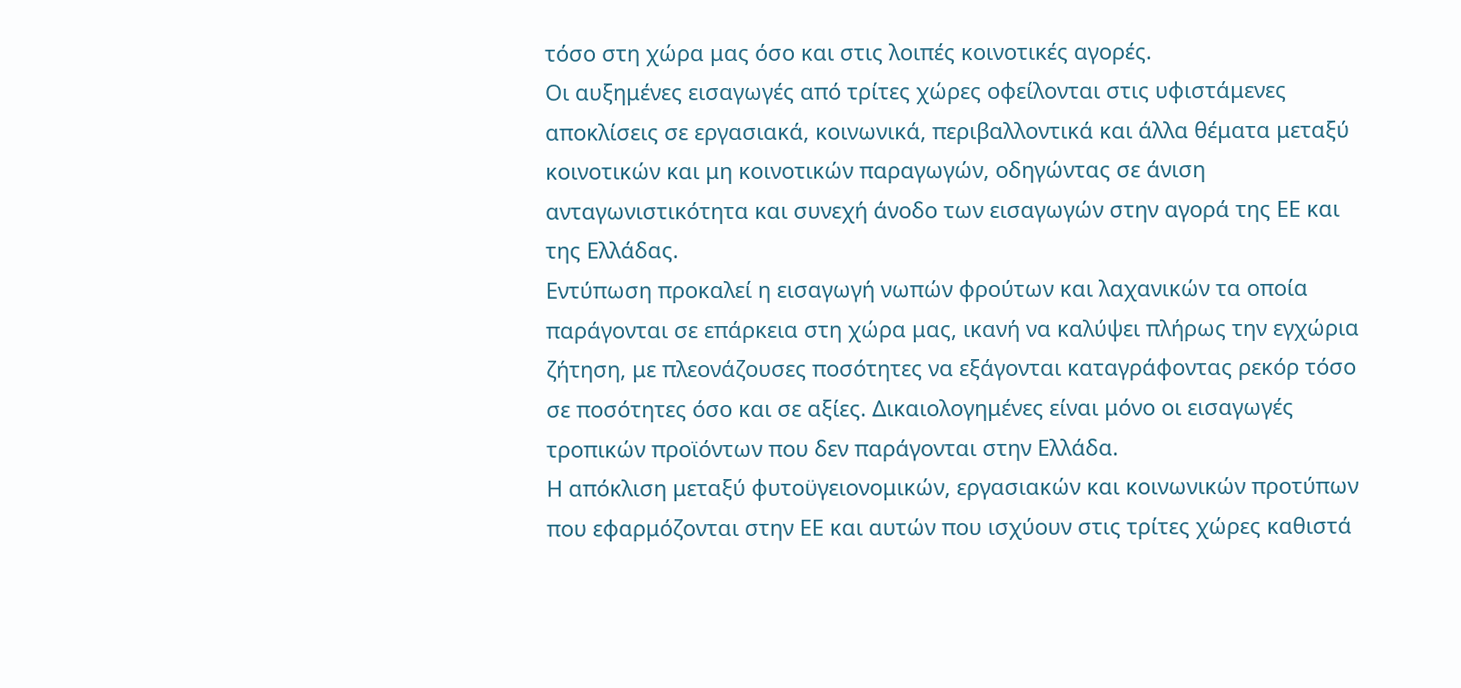τόσο στη χώρα μας όσο και στις λοιπές κοινοτικές αγορές.
Οι αυξημένες εισαγωγές από τρίτες χώρες οφείλονται στις υφιστάμενες αποκλίσεις σε εργασιακά, κοινωνικά, περιβαλλοντικά και άλλα θέματα μεταξύ κοινοτικών και μη κοινοτικών παραγωγών, οδηγώντας σε άνιση ανταγωνιστικότητα και συνεχή άνοδο των εισαγωγών στην αγορά της ΕΕ και της Ελλάδας.
Εντύπωση προκαλεί η εισαγωγή νωπών φρούτων και λαχανικών τα οποία παράγονται σε επάρκεια στη χώρα μας, ικανή να καλύψει πλήρως την εγχώρια ζήτηση, με πλεονάζουσες ποσότητες να εξάγονται καταγράφοντας ρεκόρ τόσο σε ποσότητες όσο και σε αξίες. Δικαιολογημένες είναι μόνο οι εισαγωγές τροπικών προϊόντων που δεν παράγονται στην Ελλάδα.
Η απόκλιση μεταξύ φυτοϋγειονομικών, εργασιακών και κοινωνικών προτύπων που εφαρμόζονται στην ΕΕ και αυτών που ισχύουν στις τρίτες χώρες καθιστά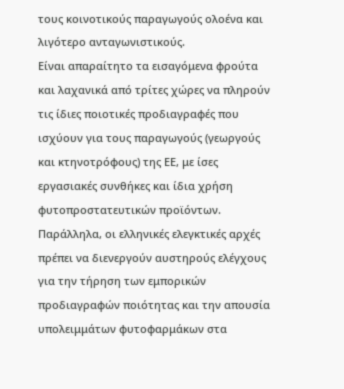τους κοινοτικούς παραγωγούς ολοένα και λιγότερο ανταγωνιστικούς.
Είναι απαραίτητο τα εισαγόμενα φρούτα και λαχανικά από τρίτες χώρες να πληρούν τις ίδιες ποιοτικές προδιαγραφές που ισχύουν για τους παραγωγούς (γεωργούς και κτηνοτρόφους) της ΕΕ, με ίσες εργασιακές συνθήκες και ίδια χρήση φυτοπροστατευτικών προϊόντων.
Παράλληλα, οι ελληνικές ελεγκτικές αρχές πρέπει να διενεργούν αυστηρούς ελέγχους για την τήρηση των εμπορικών προδιαγραφών ποιότητας και την απουσία υπολειμμάτων φυτοφαρμάκων στα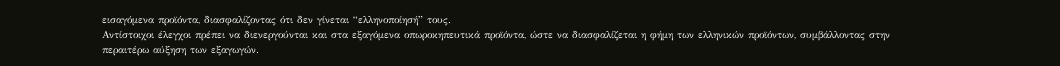εισαγόμενα προϊόντα, διασφαλίζοντας ότι δεν γίνεται “ελληνοποίησή” τους.
Αντίστοιχοι έλεγχοι πρέπει να διενεργούνται και στα εξαγόμενα οπωροκηπευτικά προϊόντα, ώστε να διασφαλίζεται η φήμη των ελληνικών προϊόντων, συμβάλλοντας στην περαιτέρω αύξηση των εξαγωγών.